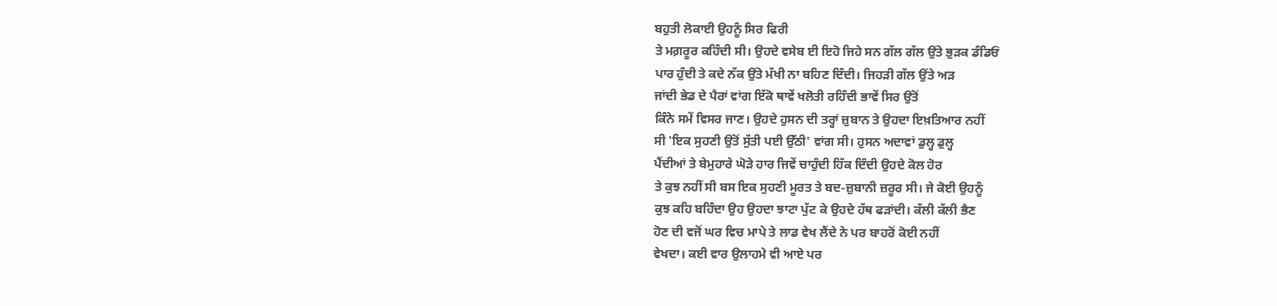ਬਹੁਤੀ ਲੋਕਾਈ ਉਹਨੂੰ ਸਿਰ ਫਿਰੀ
ਤੇ ਮਗ਼ਰੂਰ ਕਹਿੰਦੀ ਸੀ। ਉਹਦੇ ਵਸੇਬ ਈ ਇਹੋ ਜਿਹੇ ਸਨ ਗੱਲ ਗੱਲ ਉਂਤੇ ਭੁੜਕ ਡੰਡਿਓਂ
ਪਾਰ ਹੁੰਦੀ ਤੇ ਕਦੇ ਨੱਕ ਉਂਤੇ ਮੱਖੀ ਨਾ ਬਹਿਣ ਦਿੰਦੀ। ਜਿਹੜੀ ਗੱਲ ਉਂਤੇ ਅੜ
ਜਾਂਦੀ ਭੇਡ ਦੇ ਪੈਰਾਂ ਵਾਂਗ ਇੱਕੋ ਥਾਵੇਂ ਖਲੋਤੀ ਰਹਿੰਦੀ ਭਾਵੇਂ ਸਿਰ ਉਂਤੋਂ
ਕਿੰਨੇ ਸਮੇਂ ਵਿਸਰ ਜਾਣ। ਉਹਦੇ ਹੁਸਨ ਦੀ ਤਰ੍ਹਾਂ ਜ਼ੁਬਾਨ ਤੇ ਉਹਦਾ ਇਖ਼ਤਿਆਰ ਨਹੀਂ
ਸੀ 'ਇਕ ਸੁਹਣੀ ਉਂਤੋਂ ਸੁੱਤੀ ਪਈ ਉੱਠੀ' ਵਾਂਗ ਸੀ। ਹੁਸਨ ਅਦਾਵਾਂ ਡੁਲ੍ਹ ਡੁਲ੍ਹ
ਪੈਂਦੀਆਂ ਤੇ ਬੇਮੁਹਾਰੇ ਘੋੜੇ ਹਾਰ ਜਿਵੇਂ ਚਾਹੁੰਦੀ ਹਿੱਕ ਦਿੰਦੀ ਉਹਦੇ ਕੋਲ ਹੋਰ
ਤੇ ਕੁਝ ਨਹੀਂ ਸੀ ਬਸ ਇਕ ਸੁਹਣੀ ਮੂਰਤ ਤੇ ਬਦ-ਜ਼ੁਬਾਨੀ ਜ਼ਰੂਰ ਸੀ। ਜੇ ਕੋਈ ਉਹਨੂੰ
ਕੁਝ ਕਹਿ ਬਹਿੰਦਾ ਉਹ ਉਹਦਾ ਝਾਟਾ ਪੁੱਟ ਕੇ ਉਹਦੇ ਹੱਥ ਫੜਾਂਦੀ। ਕੱਲੀ ਕੱਲੀ ਭੈਣ
ਹੋਣ ਦੀ ਵਜੋਂ ਘਰ ਵਿਚ ਮਾਪੇ ਤੇ ਲਾਡ ਵੇਖ ਲੈਂਦੇ ਨੇ ਪਰ ਬਾਹਰੋਂ ਕੋਈ ਨਹੀਂ
ਵੇਖਦਾ। ਕਈ ਵਾਰ ਉਲਾਹਮੇ ਵੀ ਆਏ ਪਰ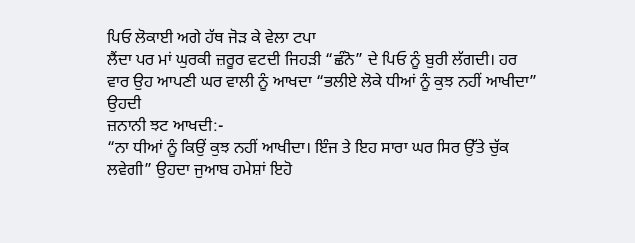ਪਿਓ ਲੋਕਾਈ ਅਗੇ ਹੱਥ ਜੋੜ ਕੇ ਵੇਲਾ ਟਪਾ
ਲੈਂਦਾ ਪਰ ਮਾਂ ਘੁਰਕੀ ਜ਼ਰੂਰ ਵਟਦੀ ਜਿਹੜੀ “ਛੰਨੋ” ਦੇ ਪਿਓ ਨੂੰ ਬੁਰੀ ਲੱਗਦੀ। ਹਰ
ਵਾਰ ਉਹ ਆਪਣੀ ਘਰ ਵਾਲੀ ਨੂੰ ਆਖਦਾ “ਭਲੀਏ ਲੋਕੇ ਧੀਆਂ ਨੂੰ ਕੁਝ ਨਹੀਂ ਆਖੀਦਾ”
ਉਹਦੀ
ਜ਼ਨਾਨੀ ਝਟ ਆਖਦੀ:-
“ਨਾ ਧੀਆਂ ਨੂੰ ਕਿਉਂ ਕੁਝ ਨਹੀਂ ਆਖੀਦਾ। ਇੰਜ ਤੇ ਇਹ ਸਾਰਾ ਘਰ ਸਿਰ ਉੱਤੇ ਚੁੱਕ
ਲਵੇਗੀ” ਉਹਦਾ ਜੁਆਬ ਹਮੇਸ਼ਾਂ ਇਹੋ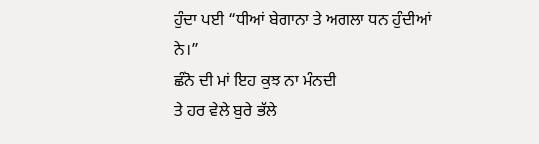ਹੁੰਦਾ ਪਈ “ਧੀਆਂ ਬੇਗਾਨਾ ਤੇ ਅਗਲਾ ਧਨ ਹੁੰਦੀਆਂ
ਨੇ।”
ਛੰਨੋ ਦੀ ਮਾਂ ਇਹ ਕੁਝ ਨਾ ਮੰਨਦੀ
ਤੇ ਹਰ ਵੇਲੇ ਬੁਰੇ ਭੱਲੇ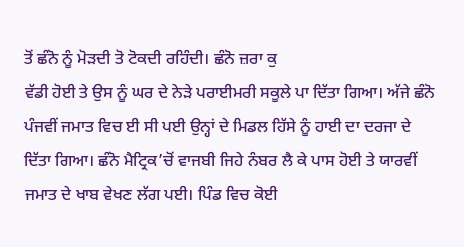ਤੋਂ ਛੰਨੋ ਨੂੰ ਮੋੜਦੀ ਤੋ ਟੋਕਦੀ ਰਹਿੰਦੀ। ਛੰਨੋ ਜ਼ਰਾ ਕੁ
ਵੱਡੀ ਹੋਈ ਤੇ ਉਸ ਨੂੰ ਘਰ ਦੇ ਨੇੜੇ ਪਰਾਈਮਰੀ ਸਕੂਲੇ ਪਾ ਦਿੱਤਾ ਗਿਆ। ਅੱਜੇ ਛੰਨੋ
ਪੰਜਵੀਂ ਜਮਾਤ ਵਿਚ ਈ ਸੀ ਪਈ ਉਨ੍ਹਾਂ ਦੇ ਮਿਡਲ ਹਿੱਸੇ ਨੂੰ ਹਾਈ ਦਾ ਦਰਜਾ ਦੇ
ਦਿੱਤਾ ਗਿਆ। ਛੰਨੋ ਮੈਟ੍ਰਿਕ’ਚੋਂ ਵਾਜਬੀ ਜਿਹੇ ਨੰਬਰ ਲੈ ਕੇ ਪਾਸ ਹੋਈ ਤੇ ਯਾਰਵੀਂ
ਜਮਾਤ ਦੇ ਖਾਬ ਵੇਖਣ ਲੱਗ ਪਈ। ਪਿੰਡ ਵਿਚ ਕੋਈ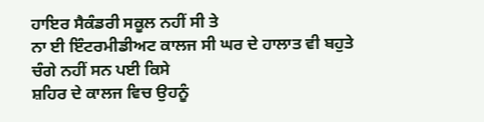ਹਾਇਰ ਸੈਕੰਡਰੀ ਸਕੂਲ ਨਹੀਂ ਸੀ ਤੇ
ਨਾ ਈ ਇੰਟਰਮੀਡੀਅਟ ਕਾਲਜ ਸੀ ਘਰ ਦੇ ਹਾਲਾਤ ਵੀ ਬਹੁਤੇ ਚੰਗੇ ਨਹੀਂ ਸਨ ਪਈ ਕਿਸੇ
ਸ਼ਹਿਰ ਦੇ ਕਾਲਜ ਵਿਚ ਉਹਨੂੰ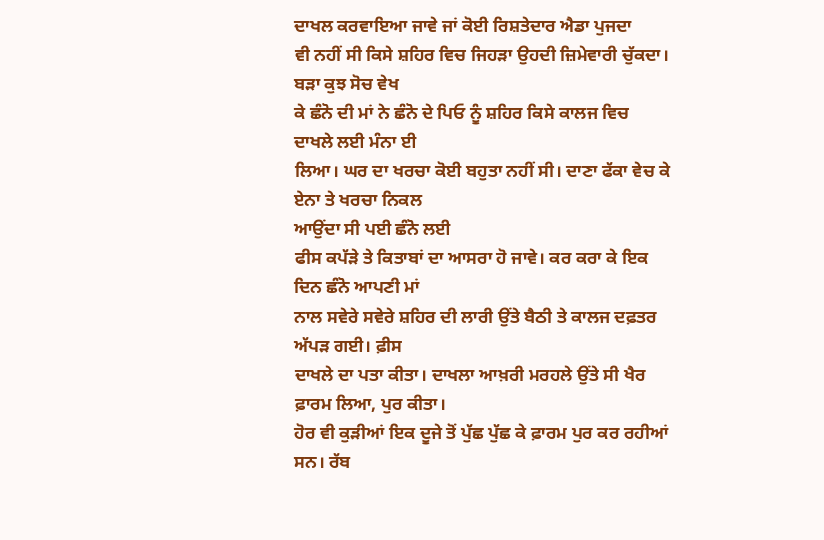ਦਾਖਲ ਕਰਵਾਇਆ ਜਾਵੇ ਜਾਂ ਕੋਈ ਰਿਸ਼ਤੇਦਾਰ ਐਡਾ ਪੁਜਦਾ
ਵੀ ਨਹੀਂ ਸੀ ਕਿਸੇ ਸ਼ਹਿਰ ਵਿਚ ਜਿਹੜਾ ਉਹਦੀ ਜ਼ਿਮੇਵਾਰੀ ਚੁੱਕਦਾ। ਬੜਾ ਕੁਝ ਸੋਚ ਵੇਖ
ਕੇ ਛੰਨੋ ਦੀ ਮਾਂ ਨੇ ਛੰਨੋ ਦੇ ਪਿਓ ਨੂੰ ਸ਼ਹਿਰ ਕਿਸੇ ਕਾਲਜ ਵਿਚ ਦਾਖਲੇ ਲਈ ਮੰਨਾ ਈ
ਲਿਆ। ਘਰ ਦਾ ਖਰਚਾ ਕੋਈ ਬਹੁਤਾ ਨਹੀਂ ਸੀ। ਦਾਣਾ ਫੱਕਾ ਵੇਚ ਕੇ ਏਨਾ ਤੇ ਖਰਚਾ ਨਿਕਲ
ਆਉਂਦਾ ਸੀ ਪਈ ਛੰਨੋ ਲਈ
ਫੀਸ ਕਪੱੜੇ ਤੇ ਕਿਤਾਬਾਂ ਦਾ ਆਸਰਾ ਹੋ ਜਾਵੇ। ਕਰ ਕਰਾ ਕੇ ਇਕ ਦਿਨ ਛੰਨੋ ਆਪਣੀ ਮਾਂ
ਨਾਲ ਸਵੇਰੇ ਸਵੇਰੇ ਸ਼ਹਿਰ ਦੀ ਲਾਰੀ ਉਂਤੇ ਬੈਠੀ ਤੇ ਕਾਲਜ ਦਫ਼ਤਰ ਅੱਪੜ ਗਈ। ਫ਼ੀਸ
ਦਾਖਲੇ ਦਾ ਪਤਾ ਕੀਤਾ। ਦਾਖਲਾ ਆਖ਼ਰੀ ਮਰਹਲੇ ਉਂਤੇ ਸੀ ਖੈਰ ਫ਼ਾਰਮ ਲਿਆ, ਪੁਰ ਕੀਤਾ।
ਹੋਰ ਵੀ ਕੁੜੀਆਂ ਇਕ ਦੂਜੇ ਤੋਂ ਪੁੱਛ ਪੁੱਛ ਕੇ ਫ਼ਾਰਮ ਪੁਰ ਕਰ ਰਹੀਆਂ ਸਨ। ਰੱਬ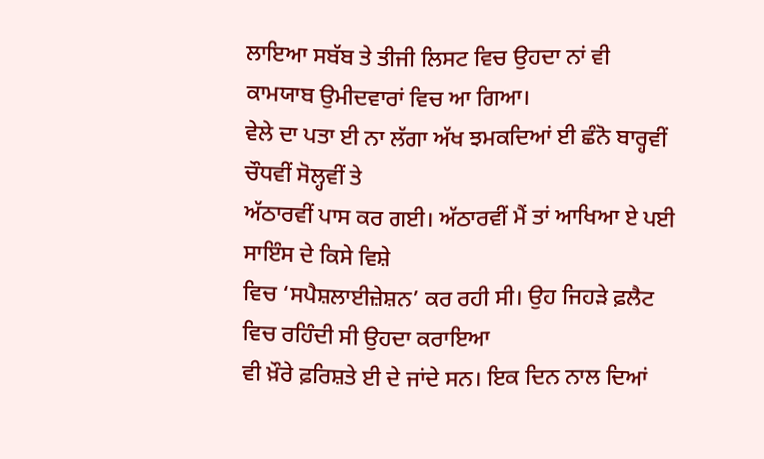ਲਾਇਆ ਸਬੱਬ ਤੇ ਤੀਜੀ ਲਿਸਟ ਵਿਚ ਉਹਦਾ ਨਾਂ ਵੀ ਕਾਮਯਾਬ ਉਮੀਦਵਾਰਾਂ ਵਿਚ ਆ ਗਿਆ।
ਵੇਲੇ ਦਾ ਪਤਾ ਈ ਨਾ ਲੱਗਾ ਅੱਖ ਝਮਕਦਿਆਂ ਈ ਛੰਨੋ ਬਾਰ੍ਹਵੀਂ ਚੌਧਵੀਂ ਸੋਲ੍ਹਵੀਂ ਤੇ
ਅੱਠਾਰਵੀਂ ਪਾਸ ਕਰ ਗਈ। ਅੱਠਾਰਵੀਂ ਮੈਂ ਤਾਂ ਆਖਿਆ ਏ ਪਈ ਸਾਇੰਸ ਦੇ ਕਿਸੇ ਵਿਸ਼ੇ
ਵਿਚ ‘ਸਪੈਸ਼ਲਾਈਜ਼ੇਸ਼ਨ’ ਕਰ ਰਹੀ ਸੀ। ਉਹ ਜਿਹੜੇ ਫ਼ਲੈਟ ਵਿਚ ਰਹਿੰਦੀ ਸੀ ਉਹਦਾ ਕਰਾਇਆ
ਵੀ ਖ਼ੌਰੇ ਫ਼ਰਿਸ਼ਤੇ ਈ ਦੇ ਜਾਂਦੇ ਸਨ। ਇਕ ਦਿਨ ਨਾਲ ਦਿਆਂ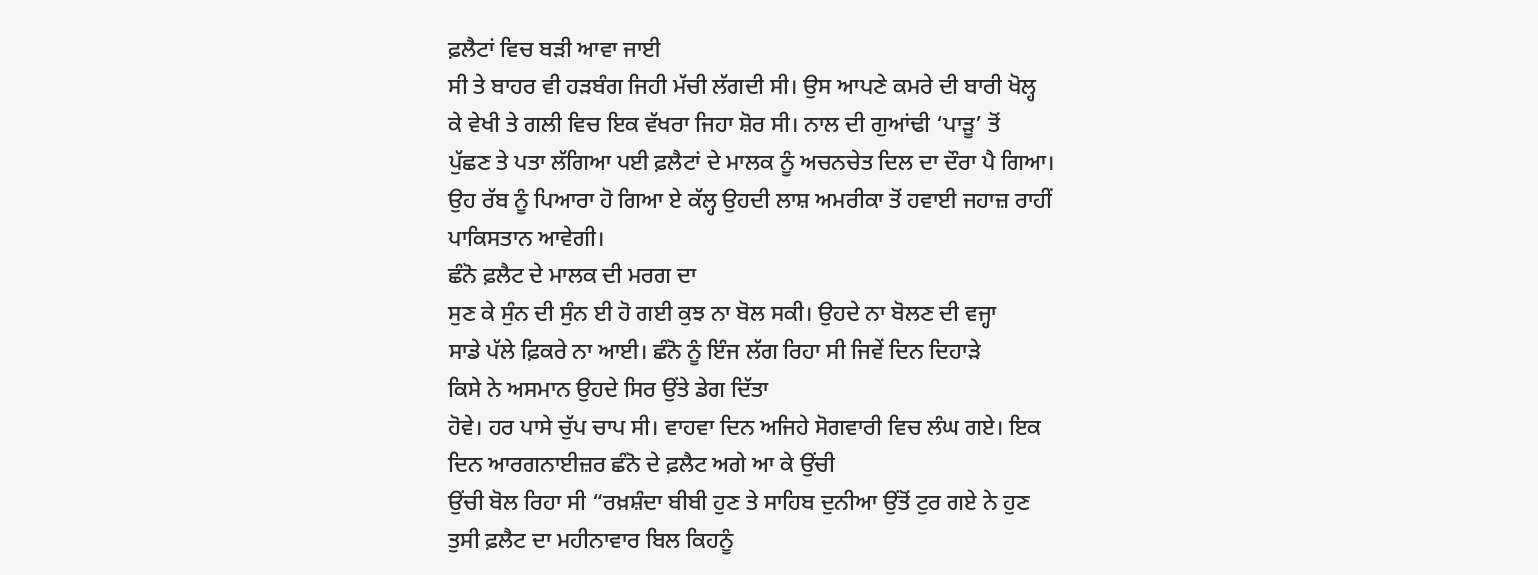ਫ਼ਲੈਟਾਂ ਵਿਚ ਬੜੀ ਆਵਾ ਜਾਈ
ਸੀ ਤੇ ਬਾਹਰ ਵੀ ਹੜਬੰਗ ਜਿਹੀ ਮੱਚੀ ਲੱਗਦੀ ਸੀ। ਉਸ ਆਪਣੇ ਕਮਰੇ ਦੀ ਬਾਰੀ ਖੋਲ੍ਹ
ਕੇ ਵੇਖੀ ਤੇ ਗਲੀ ਵਿਚ ਇਕ ਵੱਖਰਾ ਜਿਹਾ ਸ਼ੋਰ ਸੀ। ਨਾਲ ਦੀ ਗੁਆਂਢੀ ‘ਪਾੜੂ’ ਤੋਂ
ਪੁੱਛਣ ਤੇ ਪਤਾ ਲੱਗਿਆ ਪਈ ਫ਼ਲੈਟਾਂ ਦੇ ਮਾਲਕ ਨੂੰ ਅਚਨਚੇਤ ਦਿਲ ਦਾ ਦੌਰਾ ਪੈ ਗਿਆ।
ਉਹ ਰੱਬ ਨੂੰ ਪਿਆਰਾ ਹੋ ਗਿਆ ਏ ਕੱਲ੍ਹ ਉਹਦੀ ਲਾਸ਼ ਅਮਰੀਕਾ ਤੋਂ ਹਵਾਈ ਜਹਾਜ਼ ਰਾਹੀਂ
ਪਾਕਿਸਤਾਨ ਆਵੇਗੀ।
ਛੰਨੋ ਫ਼ਲੈਟ ਦੇ ਮਾਲਕ ਦੀ ਮਰਗ ਦਾ
ਸੁਣ ਕੇ ਸੁੰਨ ਦੀ ਸੁੰਨ ਈ ਹੋ ਗਈ ਕੁਝ ਨਾ ਬੋਲ ਸਕੀ। ਉਹਦੇ ਨਾ ਬੋਲਣ ਦੀ ਵਜ੍ਹਾ
ਸਾਡੇ ਪੱਲੇ ਫ਼ਿਕਰੇ ਨਾ ਆਈ। ਛੰਨੋ ਨੂੰ ਇੰਜ ਲੱਗ ਰਿਹਾ ਸੀ ਜਿਵੇਂ ਦਿਨ ਦਿਹਾੜੇ
ਕਿਸੇ ਨੇ ਅਸਮਾਨ ਉਹਦੇ ਸਿਰ ਉਂਤੇ ਡੇਗ ਦਿੱਤਾ
ਹੋਵੇ। ਹਰ ਪਾਸੇ ਚੁੱਪ ਚਾਪ ਸੀ। ਵਾਹਵਾ ਦਿਨ ਅਜਿਹੇ ਸੋਗਵਾਰੀ ਵਿਚ ਲੰਘ ਗਏ। ਇਕ
ਦਿਨ ਆਰਗਨਾਈਜ਼ਰ ਛੰਨੋ ਦੇ ਫ਼ਲੈਟ ਅਗੇ ਆ ਕੇ ਉਂਚੀ
ਉਂਚੀ ਬੋਲ ਰਿਹਾ ਸੀ “ਰਖ਼ਸ਼ੰਦਾ ਬੀਬੀ ਹੁਣ ਤੇ ਸਾਹਿਬ ਦੁਨੀਆ ਉਂਤੋਂ ਟੁਰ ਗਏ ਨੇ ਹੁਣ
ਤੁਸੀ ਫ਼ਲੈਟ ਦਾ ਮਹੀਨਾਵਾਰ ਬਿਲ ਕਿਹਨੂੰ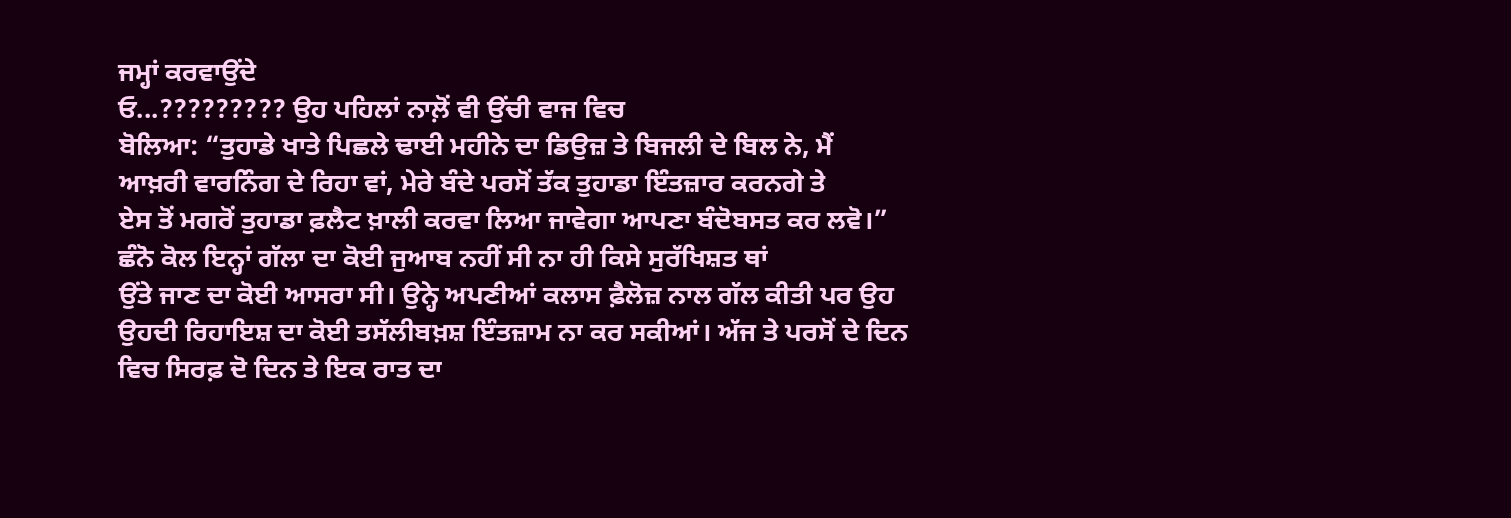ਜਮ੍ਹਾਂ ਕਰਵਾਉਂਦੇ
ਓ...????????? ਉਹ ਪਹਿਲਾਂ ਨਾਲ਼ੋਂ ਵੀ ਉਂਚੀ ਵਾਜ ਵਿਚ
ਬੋਲਿਆ: “ਤੁਹਾਡੇ ਖਾਤੇ ਪਿਛਲੇ ਢਾਈ ਮਹੀਨੇ ਦਾ ਡਿਉਜ਼ ਤੇ ਬਿਜਲੀ ਦੇ ਬਿਲ ਨੇ, ਮੈਂ
ਆਖ਼ਰੀ ਵਾਰਨਿੰਗ ਦੇ ਰਿਹਾ ਵਾਂ, ਮੇਰੇ ਬੰਦੇ ਪਰਸੋਂ ਤੱਕ ਤੁਹਾਡਾ ਇੰਤਜ਼ਾਰ ਕਰਨਗੇ ਤੇ
ਏਸ ਤੋਂ ਮਗਰੋਂ ਤੁਹਾਡਾ ਫ਼ਲੈਟ ਖ਼ਾਲੀ ਕਰਵਾ ਲਿਆ ਜਾਵੇਗਾ ਆਪਣਾ ਬੰਦੋਬਸਤ ਕਰ ਲਵੋ।”
ਛੰਨੋ ਕੋਲ ਇਨ੍ਹਾਂ ਗੱਲਾ ਦਾ ਕੋਈ ਜੁਆਬ ਨਹੀਂ ਸੀ ਨਾ ਹੀ ਕਿਸੇ ਸੁਰੱਖਿਸ਼ਤ ਥਾਂ
ਉਂਤੇ ਜਾਣ ਦਾ ਕੋਈ ਆਸਰਾ ਸੀ। ਉਨ੍ਹੇ ਅਪਣੀਆਂ ਕਲਾਸ ਫ਼ੈਲੋਜ਼ ਨਾਲ ਗੱਲ ਕੀਤੀ ਪਰ ਉਹ
ਉਹਦੀ ਰਿਹਾਇਸ਼ ਦਾ ਕੋਈ ਤਸੱਲੀਬਖ਼ਸ਼ ਇੰਤਜ਼ਾਮ ਨਾ ਕਰ ਸਕੀਆਂ। ਅੱਜ ਤੇ ਪਰਸੋਂ ਦੇ ਦਿਨ
ਵਿਚ ਸਿਰਫ਼ ਦੋ ਦਿਨ ਤੇ ਇਕ ਰਾਤ ਦਾ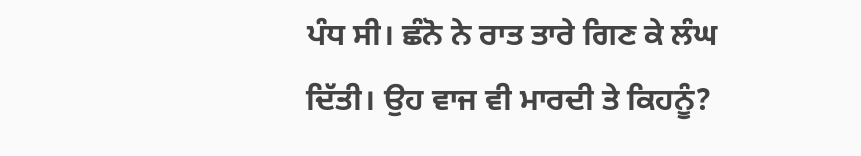ਪੰਧ ਸੀ। ਛੰਨੋ ਨੇ ਰਾਤ ਤਾਰੇ ਗਿਣ ਕੇ ਲੰਘ
ਦਿੱਤੀ। ਉਹ ਵਾਜ ਵੀ ਮਾਰਦੀ ਤੇ ਕਿਹਨੂੰ?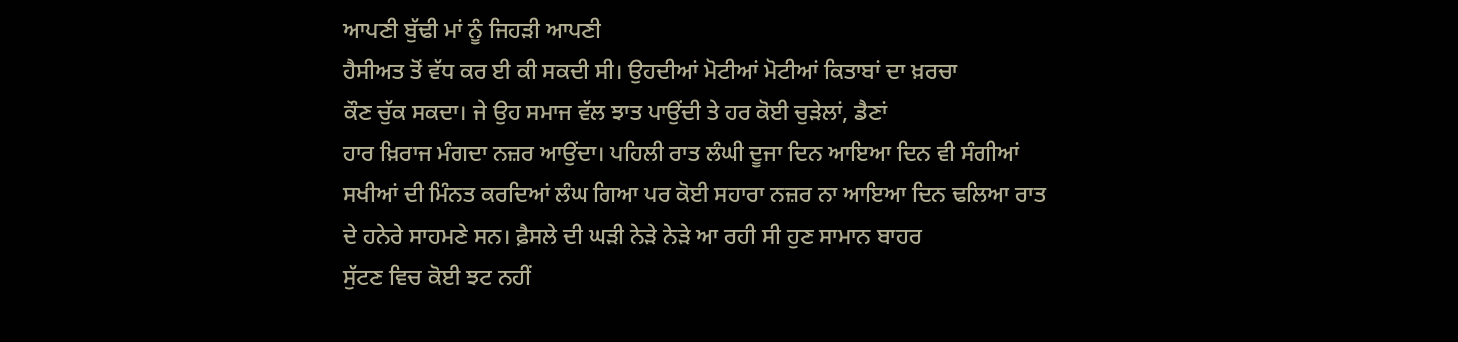ਆਪਣੀ ਬੁੱਢੀ ਮਾਂ ਨੂੰ ਜਿਹੜੀ ਆਪਣੀ
ਹੈਸੀਅਤ ਤੋਂ ਵੱਧ ਕਰ ਈ ਕੀ ਸਕਦੀ ਸੀ। ਉਹਦੀਆਂ ਮੋਟੀਆਂ ਮੋਟੀਆਂ ਕਿਤਾਬਾਂ ਦਾ ਖ਼ਰਚਾ
ਕੌਣ ਚੁੱਕ ਸਕਦਾ। ਜੇ ਉਹ ਸਮਾਜ ਵੱਲ ਝਾਤ ਪਾਉਂਦੀ ਤੇ ਹਰ ਕੋਈ ਚੁੜੇਲਾਂ, ਡੈਣਾਂ
ਹਾਰ ਖ਼ਿਰਾਜ ਮੰਗਦਾ ਨਜ਼ਰ ਆਉਂਦਾ। ਪਹਿਲੀ ਰਾਤ ਲੰਘੀ ਦੂਜਾ ਦਿਨ ਆਇਆ ਦਿਨ ਵੀ ਸੰਗੀਆਂ
ਸਖੀਆਂ ਦੀ ਮਿੰਨਤ ਕਰਦਿਆਂ ਲੰਘ ਗਿਆ ਪਰ ਕੋਈ ਸਹਾਰਾ ਨਜ਼ਰ ਨਾ ਆਇਆ ਦਿਨ ਢਲਿਆ ਰਾਤ
ਦੇ ਹਨੇਰੇ ਸਾਹਮਣੇ ਸਨ। ਫ਼ੈਸਲੇ ਦੀ ਘੜੀ ਨੇੜੇ ਨੇੜੇ ਆ ਰਹੀ ਸੀ ਹੁਣ ਸਾਮਾਨ ਬਾਹਰ
ਸੁੱਟਣ ਵਿਚ ਕੋਈ ਝਟ ਨਹੀਂ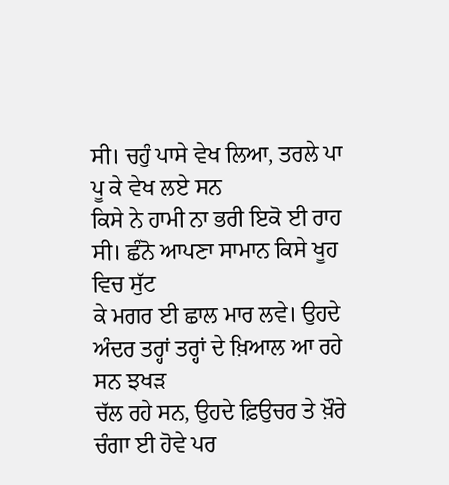ਸੀ। ਚਹੁੰ ਪਾਸੇ ਵੇਖ ਲਿਆ, ਤਰਲੇ ਪਾ ਪੂ ਕੇ ਵੇਖ ਲਏ ਸਨ
ਕਿਸੇ ਨੇ ਹਾਮੀ ਨਾ ਭਰੀ ਇਕੋ ਈ ਰਾਹ ਸੀ। ਛੰਨੋ ਆਪਣਾ ਸਾਮਾਨ ਕਿਸੇ ਖੂਹ ਵਿਚ ਸੁੱਟ
ਕੇ ਮਗਰ ਈ ਛਾਲ ਮਾਰ ਲਵੇ। ਉਹਦੇ ਅੰਦਰ ਤਰ੍ਹਾਂ ਤਰ੍ਹਾਂ ਦੇ ਖ਼ਿਆਲ ਆ ਰਹੇ ਸਨ ਝਖੜ
ਚੱਲ ਰਹੇ ਸਨ, ਉਹਦੇ ਫ਼ਿਉਚਰ ਤੇ ਖ਼ੌਰੇ ਚੰਗਾ ਈ ਹੋਵੇ ਪਰ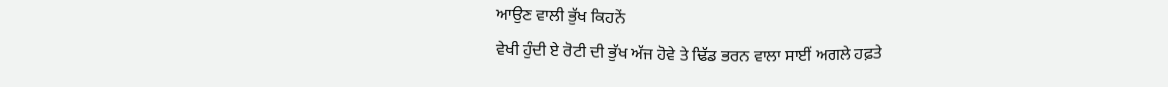ਆਉਣ ਵਾਲੀ ਭੁੱਖ ਕਿਹਨੇਂ
ਵੇਖੀ ਹੁੰਦੀ ਏ ਰੋਟੀ ਦੀ ਭੁੱਖ ਅੱਜ ਹੋਵੇ ਤੇ ਢਿੱਡ ਭਰਨ ਵਾਲਾ ਸਾਈਂ ਅਗਲੇ ਹਫ਼ਤੇ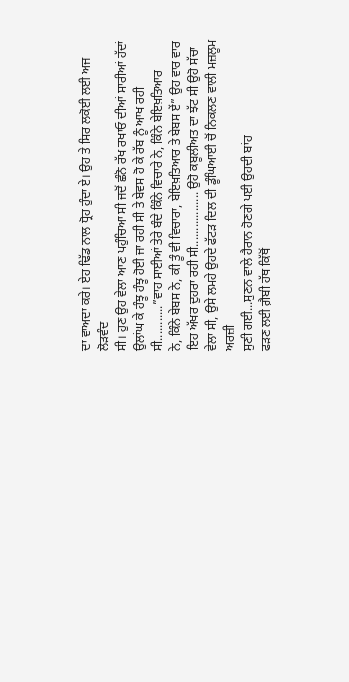ਦਾ ਵਾਅਦਾ ਕਰੇ। ਏਹ ਢਿੱਡ ਨਾਲ ਧ੍ਰੋਹ ਹੁੰਦਾ ਏ। ਉਹ ਤੇ ਸਿਰ ਲਕੋਈ ਲਈ ਅਜ ਲੋੜਵੰਦ
ਸੀ। ਹੁਣ ਉਹ ਵੇਲਾ ਆਣ ਪਹੁੰਚਿਆ ਸੀ ਜਦੋਂ ਛੰਨੋ ਰੱਖ ਰਖਾਓ ਦੀਆਂ ਸਾਰੀਆਂ ਹੱਦਾਂ
ਉਲਾਂਘ ਕੇ ਹੰਝੂ ਹੰਝੂ ਹੋਈ ਜਾ ਰਹੀ ਸੀ ਤੇ ਬੇਵਸ ਹੋ ਕੇ ਰੱਬ ਨੂੰ ਆਖ ਰਹੀ
ਸੀ...........”ਵਾਹ ਸਾਈਆਂ ਤੇਰੇ ਬੰਦੇ ਕਿੰਨੇ ਵਿਚਾਰੇ ਨੇ, ਕਿੰਨੇ ਬੇਇਖ਼ਤਿਆਰ
ਨੇ, ਕਿੰਨੇ ਬੇਬਸ ਨੇ, ਕੀ ਤੂੰ ਵੀ ਵਿਚਾਰਾ, ਬੇਇਖ਼ਤਿਆਰ ਤੇ ਬੇਬਸ ਏਂ” ਉਹ ਵਾਰ ਵਾਰ
ਇਹ ਅੱਖਰ ਦੁਹਰਾ ਰਹੀ ਸੀ................. ਉਹੋ ਕਬੂਲੀਅਤ ਦਾ ਝੱਟ ਸੀ ਉਹੋ ਸੱਚਾ
ਵੇਲਾ ਸੀ, ਉਸੇ ਲਮਹੇ ਉਹਦੇ ਫੱਟੜ ਦਿਲ ਦੀ ਡੂੰਘਿਆਈ ਚੋਂ ਨਿਕਲਣ ਵਾਲੀ ਮਜ਼ਲੂਮ ਅਰਜ਼ੀ
ਸੁਣੀ ਗਈ...ਸੁਣਨ ਵਾਲੇ ਹੈਰਾਨ ਹੋਣਗੇ ਪਈ ਉਹਦੀ ਬਾਂਹ
ਫੜਣ ਲਈ ਗ਼ੈਬੀ ਹੱਥ ਕਿੱਥੋਂ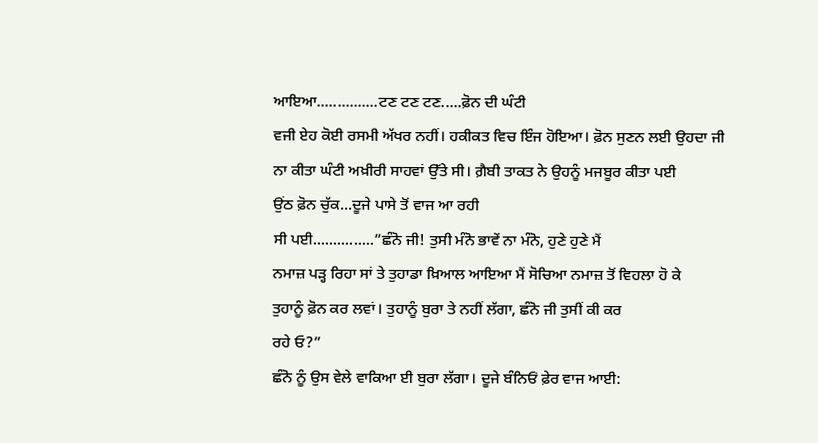ਆਇਆ...............ਟਣ ਟਣ ਟਣ.....ਫ਼ੋਨ ਦੀ ਘੰਟੀ
ਵਜੀ ਏਹ ਕੋਈ ਰਸਮੀ ਅੱਖਰ ਨਹੀਂ। ਹਕੀਕਤ ਵਿਚ ਇੰਜ ਹੋਇਆ। ਫ਼ੋਨ ਸੁਣਨ ਲਈ ਉਹਦਾ ਜੀ
ਨਾ ਕੀਤਾ ਘੰਟੀ ਅਖ਼ੀਰੀ ਸਾਹਵਾਂ ਉੱਤੇ ਸੀ। ਗ਼ੈਬੀ ਤਾਕਤ ਨੇ ਉਹਨੂੰ ਮਜਬੂਰ ਕੀਤਾ ਪਈ
ਉਂਠ ਫ਼ੋਨ ਚੁੱਕ...ਦੂਜੇ ਪਾਸੇ ਤੋਂ ਵਾਜ ਆ ਰਹੀ
ਸੀ ਪਈ...............”ਛੰਨੋ ਜੀ! ਤੁਸੀ ਮੰਨੋ ਭਾਵੇਂ ਨਾ ਮੰਨੋ, ਹੁਣੇ ਹੁਣੇ ਮੈਂ
ਨਮਾਜ਼ ਪੜ੍ਹ ਰਿਹਾ ਸਾਂ ਤੇ ਤੁਹਾਡਾ ਖ਼ਿਆਲ ਆਇਆ ਮੈਂ ਸੋਚਿਆ ਨਮਾਜ਼ ਤੋਂ ਵਿਹਲਾ ਹੋ ਕੇ
ਤੁਹਾਨੂੰ ਫ਼ੋਨ ਕਰ ਲਵਾਂ। ਤੁਹਾਨੂੰ ਬੁਰਾ ਤੇ ਨਹੀਂ ਲੱਗਾ, ਛੰਨੋ ਜੀ ਤੁਸੀਂ ਕੀ ਕਰ
ਰਹੇ ਓ?”
ਛੰਨੋ ਨੂੰ ਉਸ ਵੇਲੇ ਵਾਕਿਆ ਈ ਬੁਰਾ ਲੱਗਾ। ਦੂਜੇ ਬੰਨਿਓਂ ਫ਼ੇਰ ਵਾਜ ਆਈ: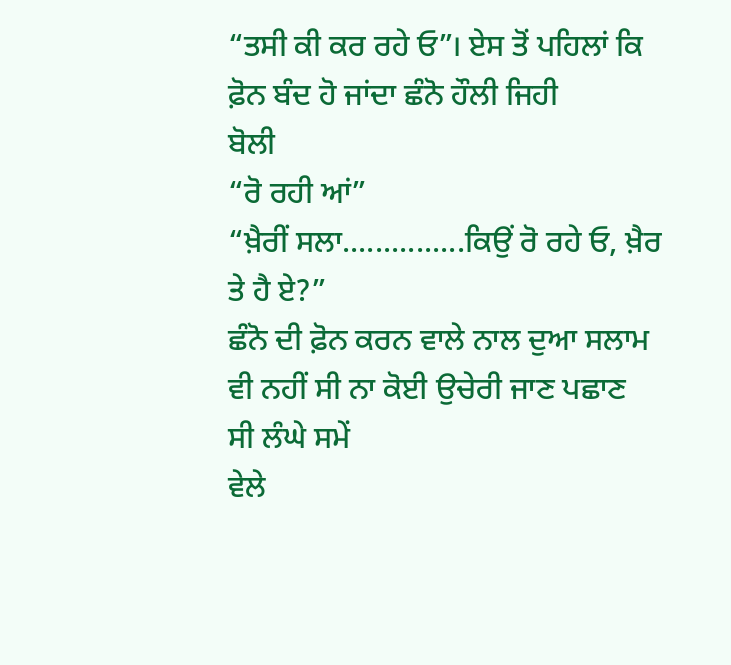“ਤਸੀ ਕੀ ਕਰ ਰਹੇ ਓ”। ਏਸ ਤੋਂ ਪਹਿਲਾਂ ਕਿ ਫ਼ੋਨ ਬੰਦ ਹੋ ਜਾਂਦਾ ਛੰਨੋ ਹੌਲੀ ਜਿਹੀ
ਬੋਲੀ
“ਰੋ ਰਹੀ ਆਂ”
“ਖ਼ੈਰੀਂ ਸਲਾ...............ਕਿਉਂ ਰੋ ਰਹੇ ਓ, ਖ਼ੈਰ ਤੇ ਹੈ ਏ?”
ਛੰਨੋ ਦੀ ਫ਼ੋਨ ਕਰਨ ਵਾਲੇ ਨਾਲ ਦੁਆ ਸਲਾਮ ਵੀ ਨਹੀਂ ਸੀ ਨਾ ਕੋਈ ਉਚੇਰੀ ਜਾਣ ਪਛਾਣ
ਸੀ ਲੰਘੇ ਸਮੇਂ
ਵੇਲੇ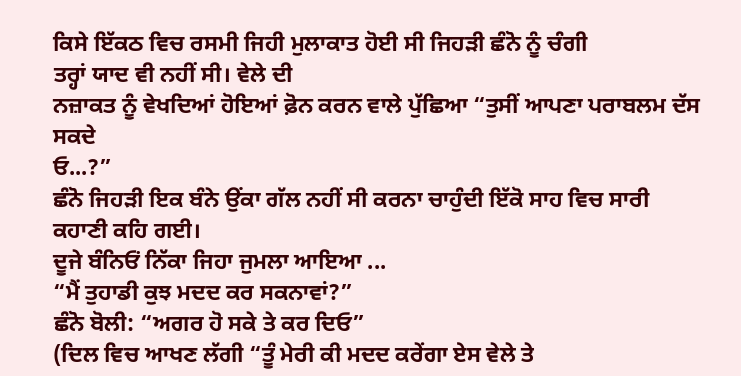ਕਿਸੇ ਇੱਕਠ ਵਿਚ ਰਸਮੀ ਜਿਹੀ ਮੁਲਾਕਾਤ ਹੋਈ ਸੀ ਜਿਹੜੀ ਛੰਨੋ ਨੂੰ ਚੰਗੀ
ਤਰ੍ਹਾਂ ਯਾਦ ਵੀ ਨਹੀਂ ਸੀ। ਵੇਲੇ ਦੀ
ਨਜ਼ਾਕਤ ਨੂੰ ਵੇਖਦਿਆਂ ਹੋਇਆਂ ਫ਼ੋਨ ਕਰਨ ਵਾਲੇ ਪੁੱਛਿਆ “ਤੁਸੀਂ ਆਪਣਾ ਪਰਾਬਲਮ ਦੱਸ
ਸਕਦੇ
ਓ...?”
ਛੰਨੋ ਜਿਹੜੀ ਇਕ ਬੰਨੇ ਉਂਕਾ ਗੱਲ ਨਹੀਂ ਸੀ ਕਰਨਾ ਚਾਹੁੰਦੀ ਇੱਕੋ ਸਾਹ ਵਿਚ ਸਾਰੀ
ਕਹਾਣੀ ਕਹਿ ਗਈ।
ਦੂਜੇ ਬੰਨਿਓਂ ਨਿੱਕਾ ਜਿਹਾ ਜੁਮਲਾ ਆਇਆ ...
“ਮੈਂ ਤੁਹਾਡੀ ਕੁਝ ਮਦਦ ਕਰ ਸਕਨਾਵਾਂ?”
ਛੰਨੋ ਬੋਲੀ: “ਅਗਰ ਹੋ ਸਕੇ ਤੇ ਕਰ ਦਿਓ”
(ਦਿਲ ਵਿਚ ਆਖਣ ਲੱਗੀ “ਤੂੰ ਮੇਰੀ ਕੀ ਮਦਦ ਕਰੇਂਗਾ ਏਸ ਵੇਲੇ ਤੇ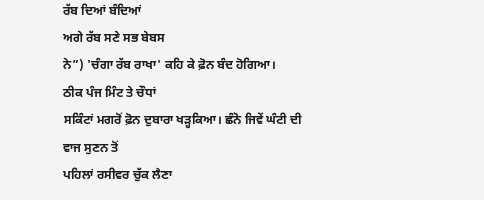ਰੱਬ ਦਿਆਂ ਬੰਦਿਆਂ
ਅਗੇ ਰੱਬ ਸਣੇ ਸਭ ਬੇਬਸ
ਨੇ”) 'ਚੰਗਾ ਰੱਬ ਰਾਖਾ' ਕਹਿ ਕੇ ਫ਼ੋਨ ਬੰਦ ਹੋਗਿਆ।
ਠੀਕ ਪੰਜ ਮਿੰਟ ਤੇ ਚੌਧਾਂ
ਸਕਿੰਟਾਂ ਮਗਰੋਂ ਫ਼ੋਨ ਦੁਬਾਰਾ ਖੜ੍ਹਕਿਆ। ਛੰਨੋ ਜਿਵੇਂ ਘੰਟੀ ਦੀ ਵਾਜ ਸੁਣਨ ਤੋਂ
ਪਹਿਲਾਂ ਰਸੀਵਰ ਚੁੱਕ ਲੈਣਾ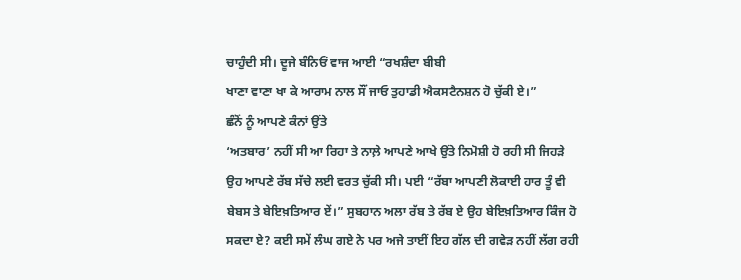ਚਾਹੁੰਦੀ ਸੀ। ਦੂਜੇ ਬੰਨਿਓਂ ਵਾਜ ਆਈ “ਰਖਸ਼ੰਦਾ ਬੀਬੀ
ਖਾਣਾ ਵਾਣਾ ਖਾ ਕੇ ਆਰਾਮ ਨਾਲ ਸੌਂ ਜਾਓ ਤੁਹਾਡੀ ਐਕਸਟੈਨਸ਼ਨ ਹੋ ਚੁੱਕੀ ਏ।”
ਛੰਨੋਂ ਨੂੰ ਆਪਣੇ ਕੰਨਾਂ ਉਂਤੇ
‘ਅਤਬਾਰ’ ਨਹੀਂ ਸੀ ਆ ਰਿਹਾ ਤੇ ਨਾਲ਼ੇ ਆਪਣੇ ਆਖੇ ਉਂਤੇ ਨਿਮੋਸ਼ੀ ਹੋ ਰਹੀ ਸੀ ਜਿਹੜੇ
ਉਹ ਆਪਣੇ ਰੱਬ ਸੱਚੇ ਲਈ ਵਰਤ ਚੁੱਕੀ ਸੀ। ਪਈ “ਰੱਬਾ ਆਪਣੀ ਲੋਕਾਈ ਹਾਰ ਤੂੰ ਵੀ
ਬੇਬਸ ਤੇ ਬੇਇਖ਼ਤਿਆਰ ਏਂ।” ਸੁਬਹਾਨ ਅਲਾ ਰੱਬ ਤੇ ਰੱਬ ਏ ਉਹ ਬੇਇਖ਼ਤਿਆਰ ਕਿੰਜ ਹੋ
ਸਕਦਾ ਏ? ਕਈ ਸਮੇਂ ਲੰਘ ਗਏ ਨੇ ਪਰ ਅਜੇ ਤਾਈਂ ਇਹ ਗੱਲ ਦੀ ਗਵੇੜ ਨਹੀਂ ਲੱਗ ਰਹੀ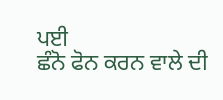ਪਈ
ਛੰਨੋ ਫੋਨ ਕਰਨ ਵਾਲੇ ਦੀ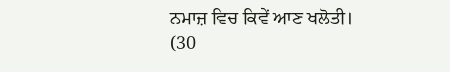ਨਮਾਜ਼ ਵਿਚ ਕਿਵੇਂ ਆਣ ਖਲੋਤੀ।
(30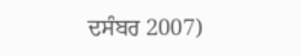ਦਸੰਬਰ 2007)